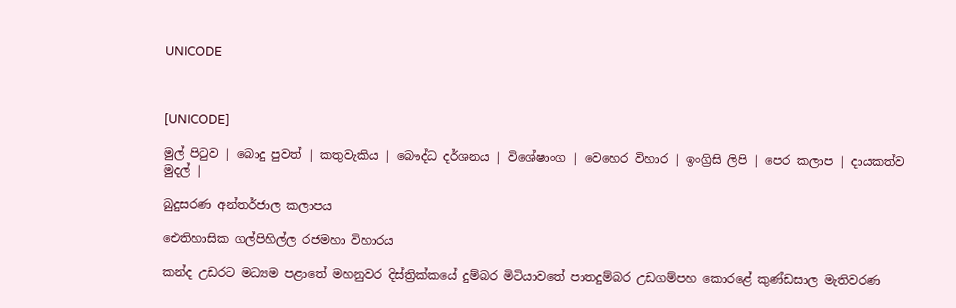UNICODE



[UNICODE]

මුල් පිටුව | බොදු පුවත් | කතුවැකිය | බෞද්ධ දර්ශනය | විශේෂාංග | වෙහෙර විහාර | ඉංග්‍රිසි ලිපි | පෙර කලාප | දායකත්ව මුදල් |

බුදුසරණ අන්තර්ජාල කලාපය

ඓතිහාසික ගල්පිහිල්ල රජමහා විහාරය

කන්ද උඩරට මධ්‍යම පළාතේ මහනුවර දිස්ත්‍රික්කයේ දුම්බර මිටියාවතේ පාතදුම්බර උඩගම්පහ කොරළේ කුණ්ඩසාල මැතිවරණ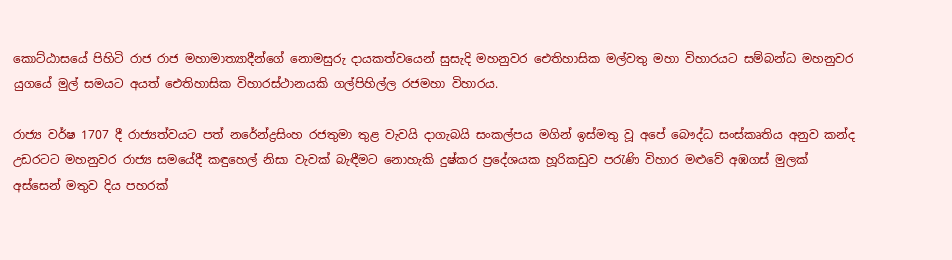කොට්ඨාසයේ පිහිටි රාජ රාජ මහාමාත්‍යාදීන්ගේ නොමසුරු දායකත්වයෙන් සුසැදි මහනුවර ඓතිහාසික මල්වතු මහා විහාරයට සම්බන්ධ මහනුවර යුගයේ මුල් සමයට අයත් ඓතිහාසික විහාරස්ථානයකි ගල්පිහිල්ල රජමහා විහාරය.

රාජ්‍ය වර්ෂ 1707 දී රාජ්‍යත්වයට පත් නරේන්ද්‍රසිංහ රජතුමා තුළ වැවයි දාගැබයි සංකල්පය මගින් ඉස්මතු වූ අපේ බෞද්ධ සංස්කෘතිය අනුව කන්ද උඩරටට මහනුවර රාජ්‍ය සමයේදී කඳුහෙල් නිසා වැවක් බැඳීමට නොහැකි දුෂ්කර ප්‍රදේශයක හූරිකඩුව පරැණි විහාර මළුවේ අඹගස් මුලක් අස්සෙන් මතුව දිය පහරක්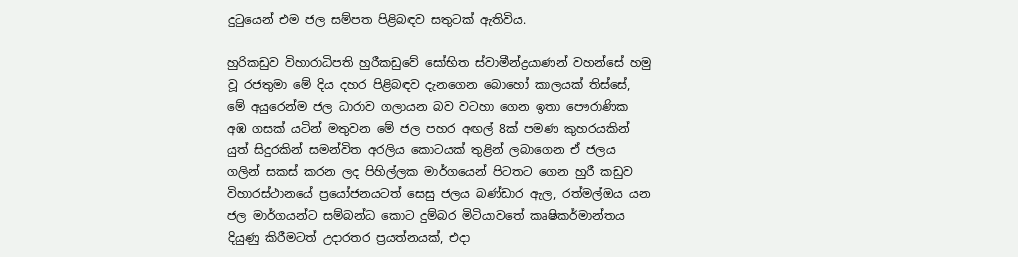දුටුයෙන් එම ජල සම්පත පිළිබඳව සතුටක් ඇතිවිය.

හුරිකඩුව විහාරාධිපති හුරීකඩුවේ සෝභිත ස්වාමීන්ද්‍රයාණන් වහන්සේ හමු වූ රජතුමා මේ දිය දහර පිළිබඳව දැනගෙන බොහෝ කාලයක් තිස්සේ, මේ අයුරෙන්ම ජල ධාරාව ගලායන බව වටහා ගෙන ඉතා පෞරාණික අඹ ගසක් යටින් මතුවන මේ ජල පහර අඟල් 8ක් පමණ කුහරයකින් යුත් සිදුරකින් සමන්විත අරලිය කොටයක් තුළින් ලබාගෙන ඒ ජලය ගලින් සකස් කරන ලද පිහිල්ලක මාර්ගයෙන් පිටතට ගෙන හුරී කඩුව විහාරස්ථානයේ ප්‍රයෝජනයටත් සෙසු ජලය බණ්ඩාර ඇල, රත්මල්ඔය යන ජල මාර්ගයන්ට සම්බන්ධ කොට දුම්බර මිටියාවතේ කෘෂිකර්මාන්තය දියුණු කිරීමටත් උදාරතර ප්‍රයත්නයක්, එදා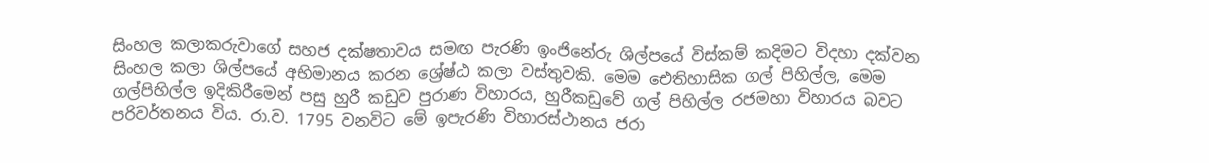සිංහල කලාකරුවාගේ සහජ දක්ෂතාවය සමඟ පැරණි ඉංජිනේරු ශිල්පයේ විස්කම් කදිමට විදහා දක්වන සිංහල කලා ශිල්පයේ අභිමානය කරන ශ්‍රේෂ්ඨ කලා වස්තුවකි. මෙම ඓතිහාසික ගල් පිහිල්ල, මෙම ගල්පිහිල්ල ඉදිකිරීමෙන් පසු හුරී කඩුව පුරාණ විහාරය, හුරීකඩුවේ ගල් පිහිල්ල රජමහා විහාරය බවට පරිවර්තනය විය. රා.ව. 1795 වනවිට මේ ඉපැරණි විහාරස්ථානය ජරා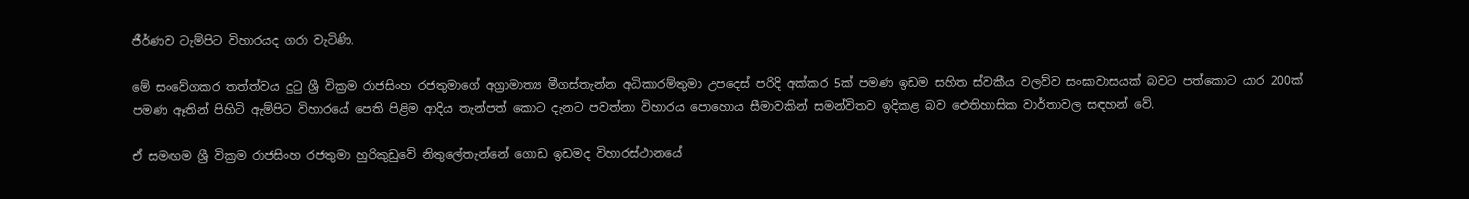ජීර්ණව ටැම්පිට විහාරයද ගරා වැටිණි.

මේ සංවේගකර තත්ත්වය දුටු ශ්‍රී වික්‍රම රාජසිංහ රජතුමාගේ අග්‍රාමාත්‍ය මීගස්තැන්න අධිකාරම්තුමා උපදෙස් පරිදි අක්කර 5ක් පමණ ඉඩම සහිත ස්වකීය වලව්ව සංඝාවාසයක් බවට පත්කොට යාර 200ක් පමණ ඈතින් පිහිටි ඇම්පිට විහාරයේ පෙති පිළිම ආදිය තැන්පත් කොට දැනට පවත්නා විහාරය පොහොය සීමාවකින් සමන්විතව ඉදිකළ බව ඓතිහාසික වාර්තාවල සඳහන් වේ.

ඒ සමඟම ශ්‍රී වික්‍රම රාජසිංහ රජතුමා හුරිකුඩුවේ නිතුලේතැන්නේ ගොඩ ඉඩමද විහාරස්ථානයේ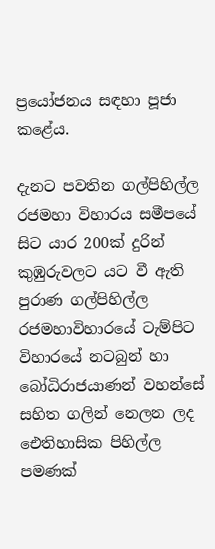ප්‍රයෝජනය සඳහා පූජා කළේය.

දැනට පවතින ගල්පිහිල්ල රජමහා විහාරය සමීපයේ සිට යාර 200ක් දුරින් කුඹුරුවලට යට වී ඇති පුරාණ ගල්පිහිල්ල රජමහාවිහාරයේ ටැම්පිට විහාරයේ නටබුන් හා බෝධිරාජයාණන් වහන්සේ සහිත ගලින් නෙලන ලද ඓතිහාසික පිහිල්ල පමණක්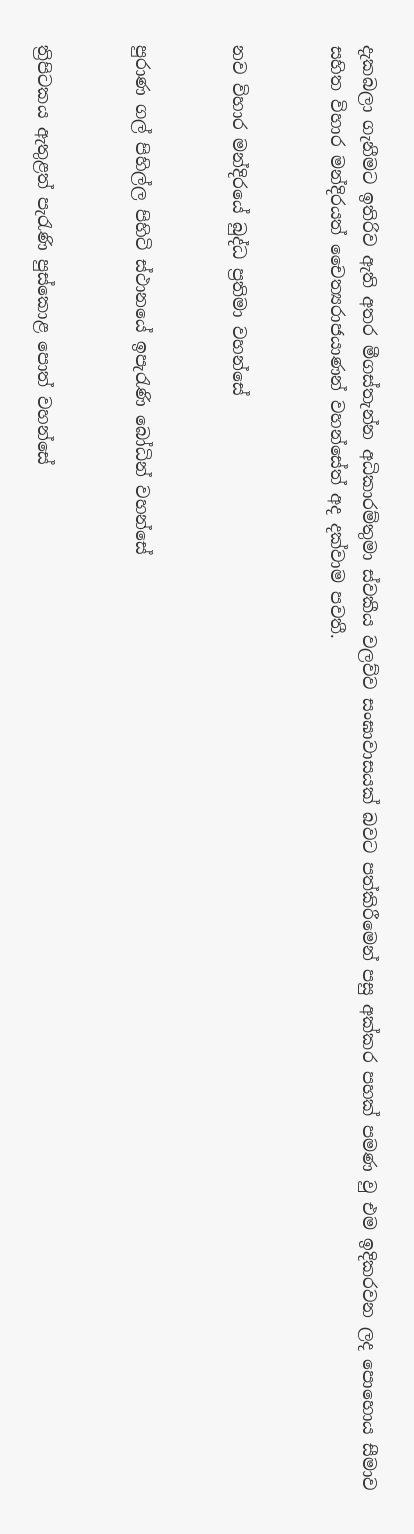දැකබලා ගැනීමට ඉතිරිව ඇති අතර මීගස්තැන්න අධිකාරම්තුමා ස්වකීය වලව්ව සංඝාවාසයක් බවට පත්කිරීමෙන් පසු අක්කර පහක් පමණ වු එම ඉදිකරවන ලද පොහොය සීමාව සහිත විහාර මන්දිරයත් චෛත්‍යරාජයාණන් වහන්සේත් අද දක්වාම පවතී.


නව විහාර මන්දිරයේ බුද්ධ ප්‍රතිමා වහන්සේ


පුරාණ ගල් පිහිල්ල පිහිටි ස්ථානයේ ඉපැරැණි බෝධින් වහන්සේ


ත්‍රිපිටකය ඇතුළත් පැරැණි පුස්කොළ පොත් වහන්සේ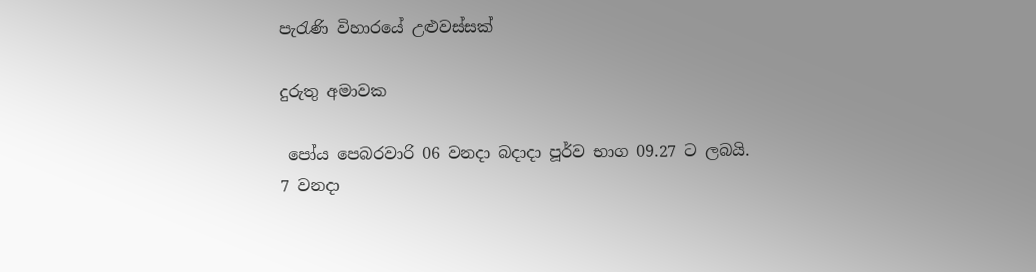පැරැණි විහාරයේ උළුවස්සක්

දුරුතු අමාවක

 පෝය පෙබරවාරි 06 වනදා බදාදා පූර්ව භාග 09.27 ට ලබයි.
7 වනදා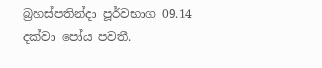බ්‍රහස්පතින්දා පූර්වභාග 09.14 දක්වා පෝය පවතී.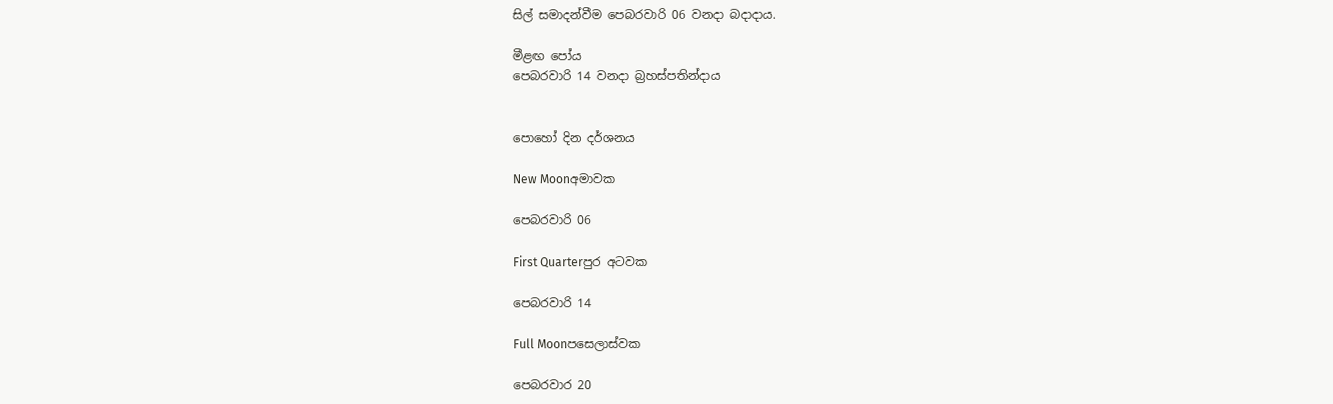සිල් සමාදන්වීම පෙබරවාරි 06 වනදා බදාදාය.

මීළඟ පෝය
පෙබරවාරි 14 වනදා බ්‍රහස්පතින්දාය


පොහෝ දින දර්ශනය

New Moonඅමාවක

පෙබරවාරි 06

First Quarterපුර අටවක

පෙබරවාරි 14

Full Moonපසෙලාස්වක

පෙබරවාර 20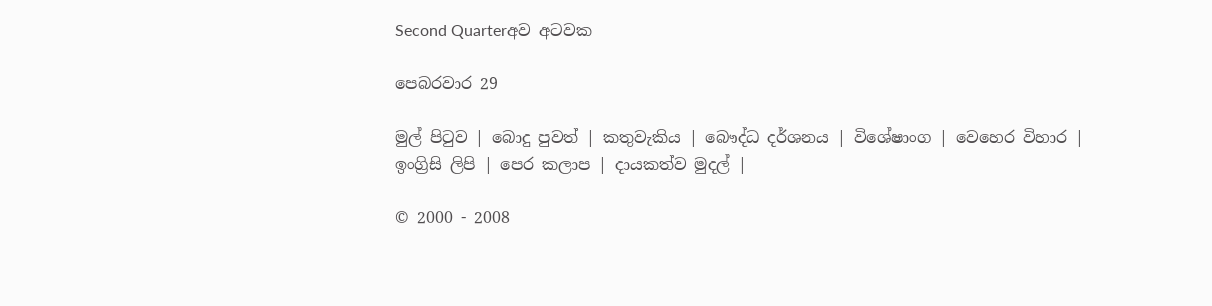Second Quarterඅව අටවක

පෙබරවාර 29

මුල් පිටුව | බොදු පුවත් | කතුවැකිය | බෞද්ධ දර්ශනය | විශේෂාංග | වෙහෙර විහාර | ඉංග්‍රිසි ලිපි | පෙර කලාප | දායකත්ව මුදල් |

© 2000 - 2008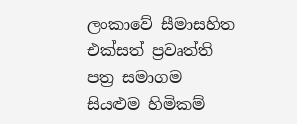ලංකාවේ සීමාසහිත එක්සත් ප්‍රවෘත්ති පත්‍ර සමාගම
සියළුම හිමිකම්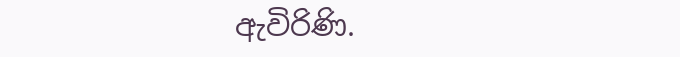ඇවිරිණි.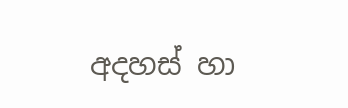අදහස් හා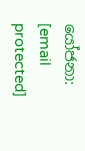යෝජනා: [email protected]